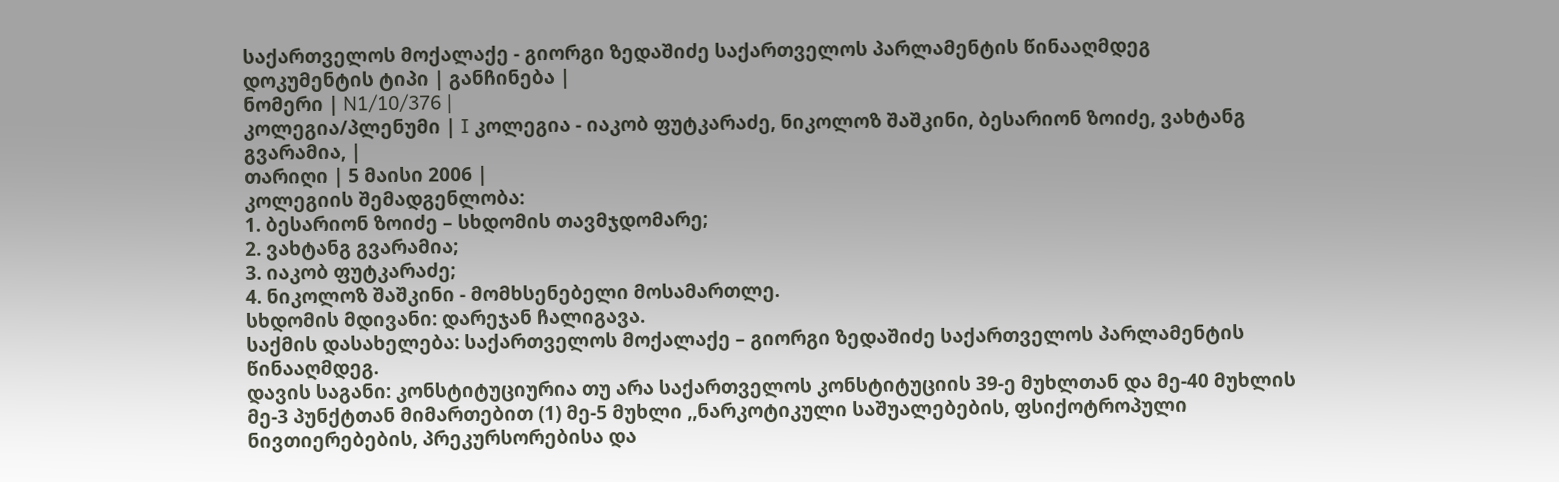საქართველოს მოქალაქე - გიორგი ზედაშიძე საქართველოს პარლამენტის წინააღმდეგ
დოკუმენტის ტიპი | განჩინება |
ნომერი | N1/10/376 |
კოლეგია/პლენუმი | I კოლეგია - იაკობ ფუტკარაძე, ნიკოლოზ შაშკინი, ბესარიონ ზოიძე, ვახტანგ გვარამია, |
თარიღი | 5 მაისი 2006 |
კოლეგიის შემადგენლობა:
1. ბესარიონ ზოიძე – სხდომის თავმჯდომარე;
2. ვახტანგ გვარამია;
3. იაკობ ფუტკარაძე;
4. ნიკოლოზ შაშკინი - მომხსენებელი მოსამართლე.
სხდომის მდივანი: დარეჯან ჩალიგავა.
საქმის დასახელება: საქართველოს მოქალაქე – გიორგი ზედაშიძე საქართველოს პარლამენტის წინააღმდეგ.
დავის საგანი: კონსტიტუციურია თუ არა საქართველოს კონსტიტუციის 39-ე მუხლთან და მე-40 მუხლის მე-3 პუნქტთან მიმართებით (1) მე-5 მუხლი ,,ნარკოტიკული საშუალებების, ფსიქოტროპული ნივთიერებების, პრეკურსორებისა და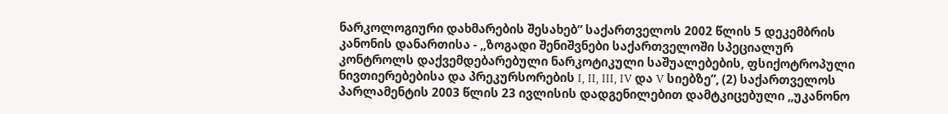ნარკოლოგიური დახმარების შესახებ” საქართველოს 2002 წლის 5 დეკემბრის კანონის დანართისა - ,,ზოგადი შენიშვნები საქართველოში სპეციალურ კონტროლს დაქვემდებარებული ნარკოტიკული საშუალებების, ფსიქოტროპული ნივთიერებებისა და პრეკურსორების I, II, III, IV და V სიებზე”, (2) საქართველოს პარლამენტის 2003 წლის 23 ივლისის დადგენილებით დამტკიცებული ,,უკანონო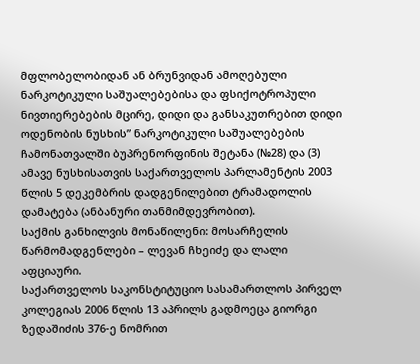მფლობელობიდან ან ბრუნვიდან ამოღებული ნარკოტიკული საშუალებებისა და ფსიქოტროპული ნივთიერებების მცირე, დიდი და განსაკუთრებით დიდი ოდენობის ნუსხის” ნარკოტიკული საშუალებების ჩამონათვალში ბუპრენორფინის შეტანა (№28) და (3) ამავე ნუსხისათვის საქართველოს პარლამენტის 2003 წლის 5 დეკემბრის დადგენილებით ტრამადოლის დამატება (ანბანური თანმიმდევრობით).
საქმის განხილვის მონაწილენი: მოსარჩელის წარმომადგენლები – ლევან ჩხეიძე და ლალი აფციაური.
საქართველოს საკონსტიტუციო სასამართლოს პირველ კოლეგიას 2006 წლის 13 აპრილს გადმოეცა გიორგი ზედაშიძის 376-ე ნომრით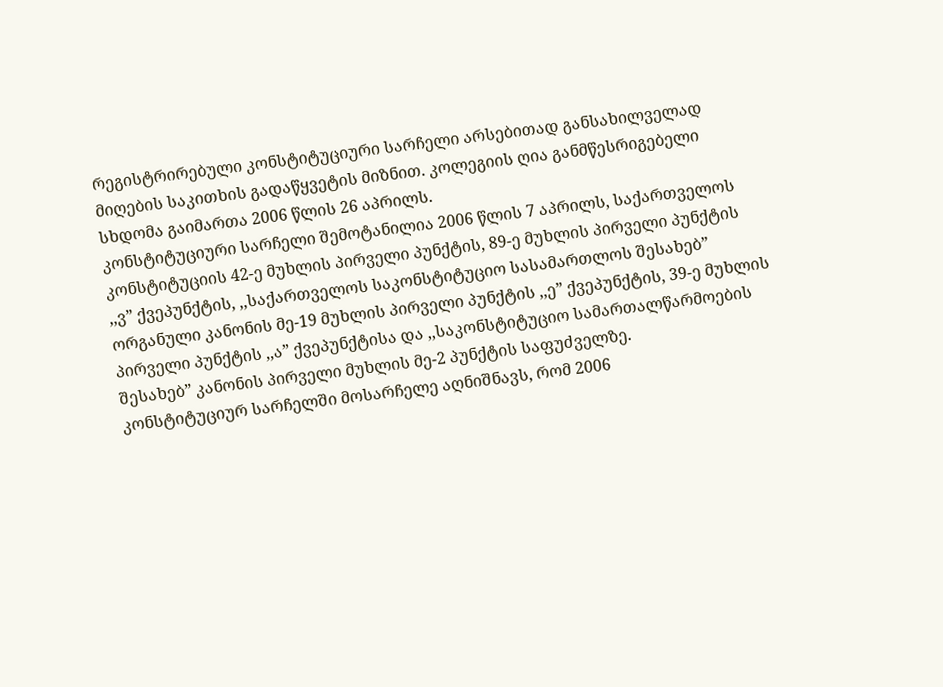რეგისტრირებული კონსტიტუციური სარჩელი არსებითად განსახილველად მიღების საკითხის გადაწყვეტის მიზნით. კოლეგიის ღია განმწესრიგებელი სხდომა გაიმართა 2006 წლის 26 აპრილს.
კონსტიტუციური სარჩელი შემოტანილია 2006 წლის 7 აპრილს, საქართველოს კონსტიტუციის 42-ე მუხლის პირველი პუნქტის, 89-ე მუხლის პირველი პუნქტის ,,ვ” ქვეპუნქტის, ,,საქართველოს საკონსტიტუციო სასამართლოს შესახებ” ორგანული კანონის მე-19 მუხლის პირველი პუნქტის ,,ე” ქვეპუნქტის, 39-ე მუხლის პირველი პუნქტის ,,ა” ქვეპუნქტისა და ,,საკონსტიტუციო სამართალწარმოების შესახებ” კანონის პირველი მუხლის მე-2 პუნქტის საფუძველზე.
კონსტიტუციურ სარჩელში მოსარჩელე აღნიშნავს, რომ 2006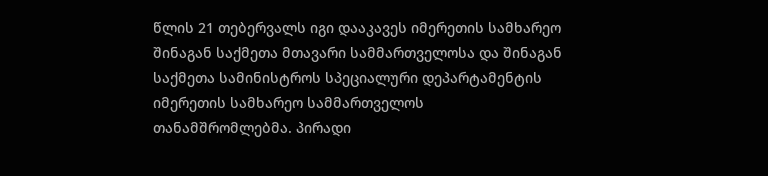წლის 21 თებერვალს იგი დააკავეს იმერეთის სამხარეო შინაგან საქმეთა მთავარი სამმართველოსა და შინაგან საქმეთა სამინისტროს სპეციალური დეპარტამენტის იმერეთის სამხარეო სამმართველოს თანამშრომლებმა. პირადი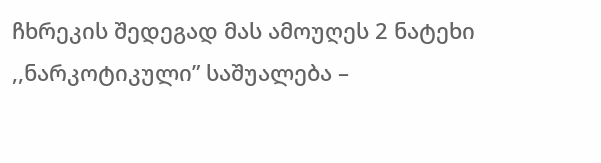ჩხრეკის შედეგად მას ამოუღეს 2 ნატეხი ,,ნარკოტიკული” საშუალება –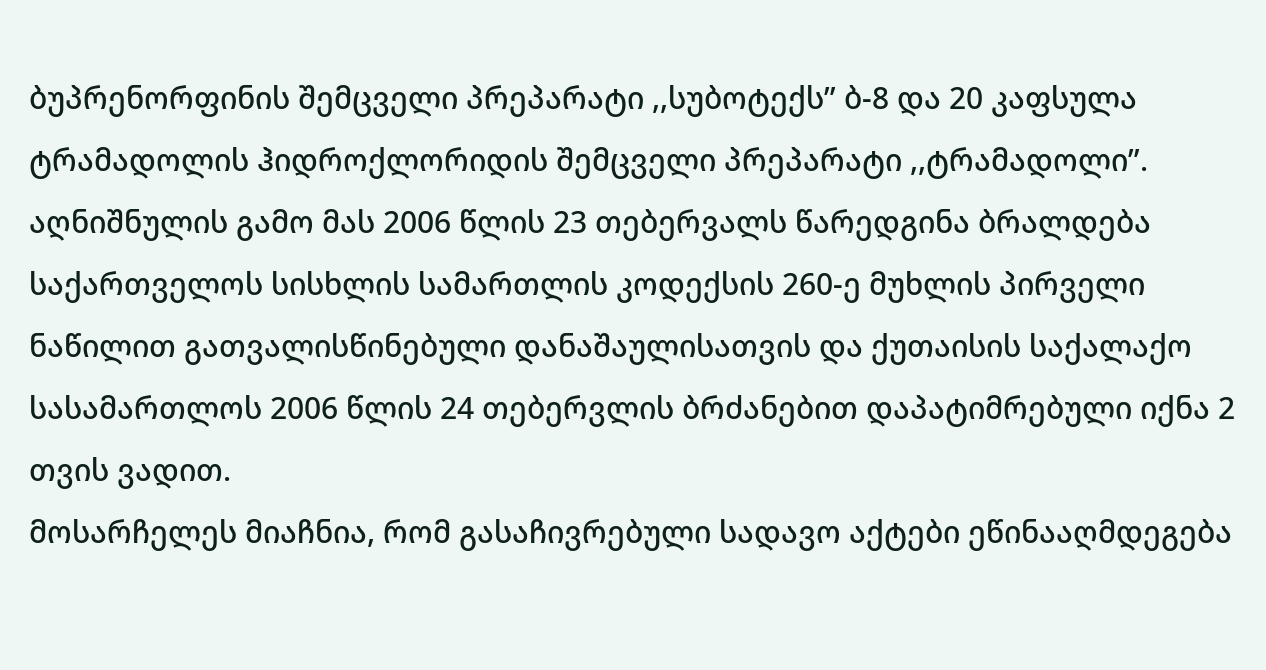ბუპრენორფინის შემცველი პრეპარატი ,,სუბოტექს” ბ-8 და 20 კაფსულა ტრამადოლის ჰიდროქლორიდის შემცველი პრეპარატი ,,ტრამადოლი”. აღნიშნულის გამო მას 2006 წლის 23 თებერვალს წარედგინა ბრალდება საქართველოს სისხლის სამართლის კოდექსის 260-ე მუხლის პირველი ნაწილით გათვალისწინებული დანაშაულისათვის და ქუთაისის საქალაქო სასამართლოს 2006 წლის 24 თებერვლის ბრძანებით დაპატიმრებული იქნა 2 თვის ვადით.
მოსარჩელეს მიაჩნია, რომ გასაჩივრებული სადავო აქტები ეწინააღმდეგება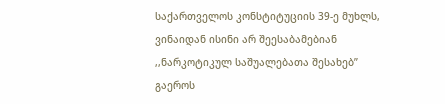საქართველოს კონსტიტუციის 39-ე მუხლს, ვინაიდან ისინი არ შეესაბამებიან ,,ნარკოტიკულ საშუალებათა შესახებ” გაეროს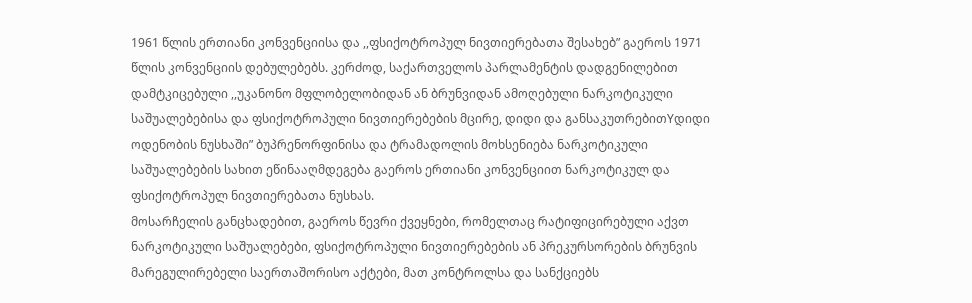1961 წლის ერთიანი კონვენციისა და ,,ფსიქოტროპულ ნივთიერებათა შესახებ” გაეროს 1971 წლის კონვენციის დებულებებს. კერძოდ, საქართველოს პარლამენტის დადგენილებით დამტკიცებული ,,უკანონო მფლობელობიდან ან ბრუნვიდან ამოღებული ნარკოტიკული საშუალებებისა და ფსიქოტროპული ნივთიერებების მცირე, დიდი და განსაკუთრებითYდიდი ოდენობის ნუსხაში” ბუპრენორფინისა და ტრამადოლის მოხსენიება ნარკოტიკული საშუალებების სახით ეწინააღმდეგება გაეროს ერთიანი კონვენციით ნარკოტიკულ და ფსიქოტროპულ ნივთიერებათა ნუსხას.
მოსარჩელის განცხადებით, გაეროს წევრი ქვეყნები, რომელთაც რატიფიცირებული აქვთ ნარკოტიკული საშუალებები, ფსიქოტროპული ნივთიერებების ან პრეკურსორების ბრუნვის მარეგულირებელი საერთაშორისო აქტები, მათ კონტროლსა და სანქციებს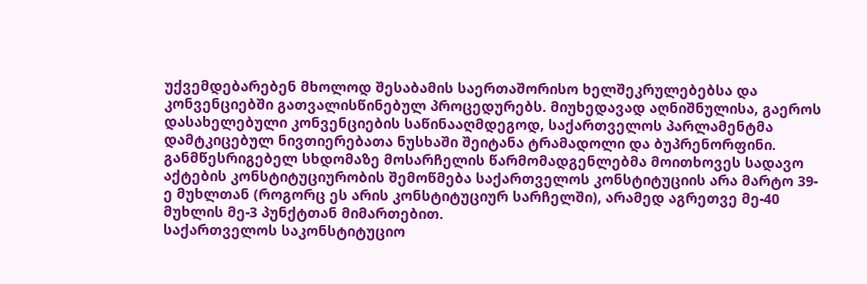უქვემდებარებენ მხოლოდ შესაბამის საერთაშორისო ხელშეკრულებებსა და კონვენციებში გათვალისწინებულ პროცედურებს. მიუხედავად აღნიშნულისა, გაეროს დასახელებული კონვენციების საწინააღმდეგოდ, საქართველოს პარლამენტმა დამტკიცებულ ნივთიერებათა ნუსხაში შეიტანა ტრამადოლი და ბუპრენორფინი.
განმწესრიგებელ სხდომაზე მოსარჩელის წარმომადგენლებმა მოითხოვეს სადავო აქტების კონსტიტუციურობის შემოწმება საქართველოს კონსტიტუციის არა მარტო 39-ე მუხლთან (როგორც ეს არის კონსტიტუციურ სარჩელში), არამედ აგრეთვე მე-40 მუხლის მე-3 პუნქტთან მიმართებით.
საქართველოს საკონსტიტუციო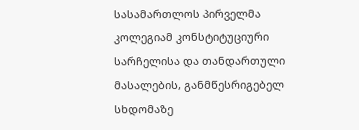სასამართლოს პირველმა კოლეგიამ კონსტიტუციური სარჩელისა და თანდართული მასალების, განმწესრიგებელ სხდომაზე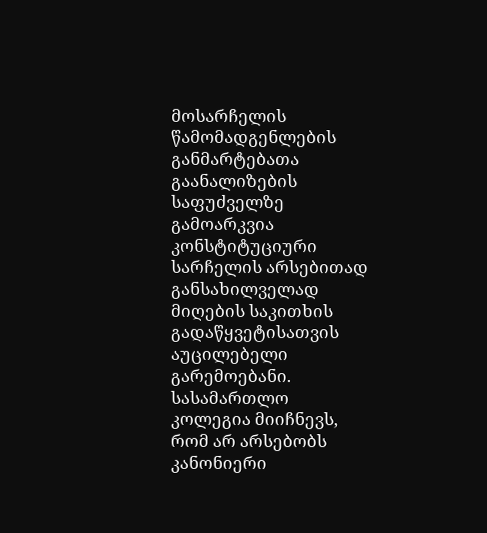მოსარჩელის წამომადგენლების განმარტებათა გაანალიზების საფუძველზე გამოარკვია კონსტიტუციური სარჩელის არსებითად განსახილველად მიღების საკითხის გადაწყვეტისათვის აუცილებელი გარემოებანი.
სასამართლო კოლეგია მიიჩნევს, რომ არ არსებობს კანონიერი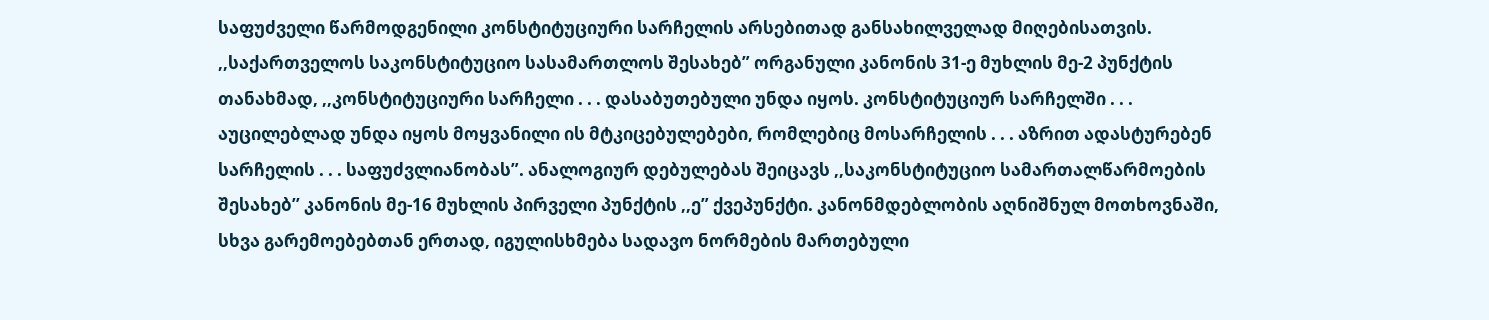საფუძველი წარმოდგენილი კონსტიტუციური სარჩელის არსებითად განსახილველად მიღებისათვის. ,,საქართველოს საკონსტიტუციო სასამართლოს შესახებ” ორგანული კანონის 31-ე მუხლის მე-2 პუნქტის თანახმად, ,,კონსტიტუციური სარჩელი . . . დასაბუთებული უნდა იყოს. კონსტიტუციურ სარჩელში . . . აუცილებლად უნდა იყოს მოყვანილი ის მტკიცებულებები, რომლებიც მოსარჩელის . . . აზრით ადასტურებენ სარჩელის . . . საფუძვლიანობას”. ანალოგიურ დებულებას შეიცავს ,,საკონსტიტუციო სამართალწარმოების შესახებ’’ კანონის მე-16 მუხლის პირველი პუნქტის ,,ე” ქვეპუნქტი. კანონმდებლობის აღნიშნულ მოთხოვნაში, სხვა გარემოებებთან ერთად, იგულისხმება სადავო ნორმების მართებული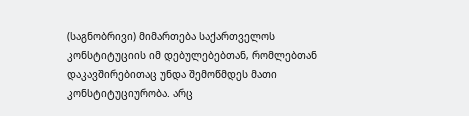(საგნობრივი) მიმართება საქართველოს კონსტიტუციის იმ დებულებებთან, რომლებთან დაკავშირებითაც უნდა შემოწმდეს მათი კონსტიტუციურობა. არც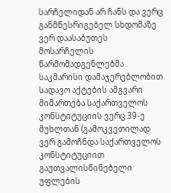სარჩელიდან არ ჩანს და ვერც განმწესრიგებელ სხდომაზე ვერ დაასაბუთეს მოსარჩელის წარმომადგენლებმა საკმარისი დამაჯერებლობით სადავო აქტების ამგვარი მიმართება საქართველოს კონსტიტუციის ვერც 39-ე მუხლთან (გამოკვეთილად ვერ გამოჩნდა საქართველოს კონსტიტუციით გაუთვალისწინებელი უფლების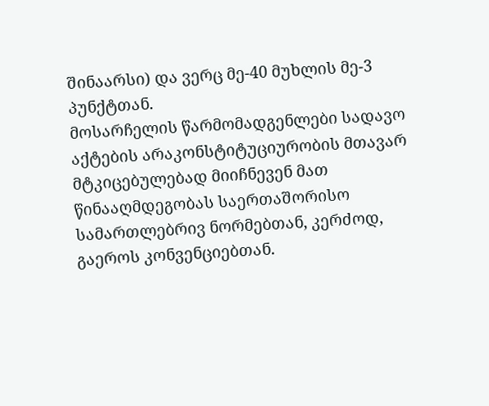შინაარსი) და ვერც მე-40 მუხლის მე-3 პუნქტთან.
მოსარჩელის წარმომადგენლები სადავო აქტების არაკონსტიტუციურობის მთავარ მტკიცებულებად მიიჩნევენ მათ წინააღმდეგობას საერთაშორისო სამართლებრივ ნორმებთან, კერძოდ, გაეროს კონვენციებთან.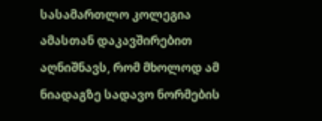სასამართლო კოლეგია ამასთან დაკავშირებით აღნიშნავს, რომ მხოლოდ ამ ნიადაგზე სადავო ნორმების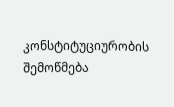კონსტიტუციურობის შემოწმება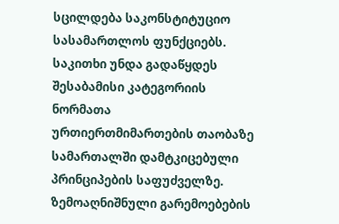სცილდება საკონსტიტუციო სასამართლოს ფუნქციებს. საკითხი უნდა გადაწყდეს შესაბამისი კატეგორიის ნორმათა ურთიერთმიმართების თაობაზე სამართალში დამტკიცებული პრინციპების საფუძველზე.
ზემოაღნიშნული გარემოებების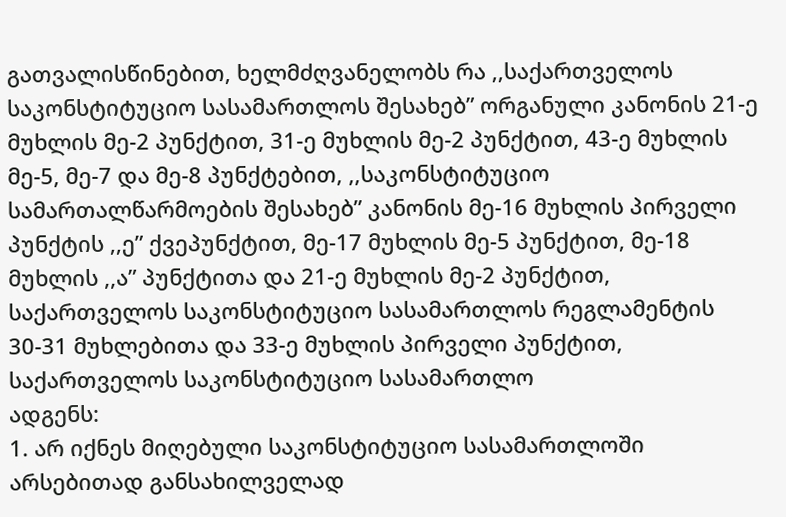გათვალისწინებით, ხელმძღვანელობს რა ,,საქართველოს საკონსტიტუციო სასამართლოს შესახებ” ორგანული კანონის 21-ე მუხლის მე-2 პუნქტით, 31-ე მუხლის მე-2 პუნქტით, 43-ე მუხლის მე-5, მე-7 და მე-8 პუნქტებით, ,,საკონსტიტუციო სამართალწარმოების შესახებ” კანონის მე-16 მუხლის პირველი პუნქტის ,,ე” ქვეპუნქტით, მე-17 მუხლის მე-5 პუნქტით, მე-18 მუხლის ,,ა” პუნქტითა და 21-ე მუხლის მე-2 პუნქტით, საქართველოს საკონსტიტუციო სასამართლოს რეგლამენტის 30-31 მუხლებითა და 33-ე მუხლის პირველი პუნქტით,
საქართველოს საკონსტიტუციო სასამართლო
ადგენს:
1. არ იქნეს მიღებული საკონსტიტუციო სასამართლოში არსებითად განსახილველად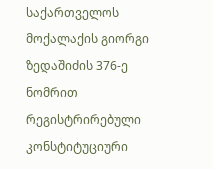საქართველოს მოქალაქის გიორგი ზედაშიძის 376-ე ნომრით რეგისტრირებული კონსტიტუციური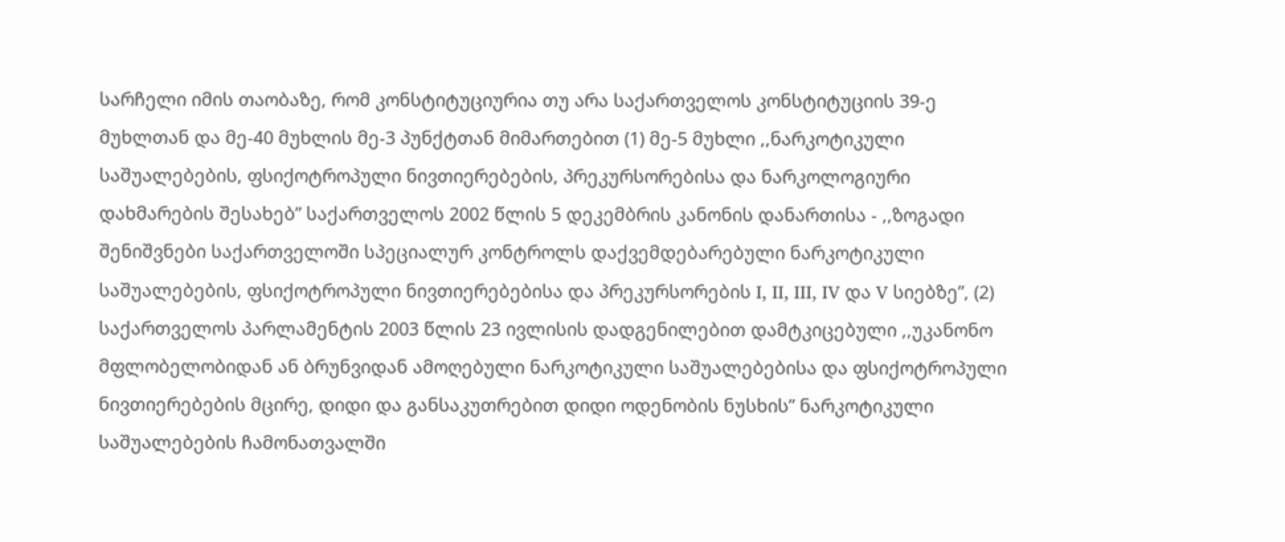სარჩელი იმის თაობაზე, რომ კონსტიტუციურია თუ არა საქართველოს კონსტიტუციის 39-ე მუხლთან და მე-40 მუხლის მე-3 პუნქტთან მიმართებით (1) მე-5 მუხლი ,,ნარკოტიკული საშუალებების, ფსიქოტროპული ნივთიერებების, პრეკურსორებისა და ნარკოლოგიური დახმარების შესახებ” საქართველოს 2002 წლის 5 დეკემბრის კანონის დანართისა - ,,ზოგადი შენიშვნები საქართველოში სპეციალურ კონტროლს დაქვემდებარებული ნარკოტიკული საშუალებების, ფსიქოტროპული ნივთიერებებისა და პრეკურსორების I, II, III, IV და V სიებზე”, (2) საქართველოს პარლამენტის 2003 წლის 23 ივლისის დადგენილებით დამტკიცებული ,,უკანონო მფლობელობიდან ან ბრუნვიდან ამოღებული ნარკოტიკული საშუალებებისა და ფსიქოტროპული ნივთიერებების მცირე, დიდი და განსაკუთრებით დიდი ოდენობის ნუსხის” ნარკოტიკული საშუალებების ჩამონათვალში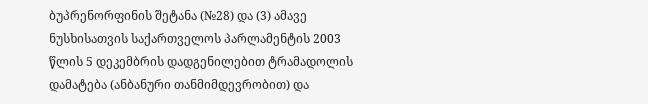ბუპრენორფინის შეტანა (№28) და (3) ამავე ნუსხისათვის საქართველოს პარლამენტის 2003 წლის 5 დეკემბრის დადგენილებით ტრამადოლის დამატება (ანბანური თანმიმდევრობით) და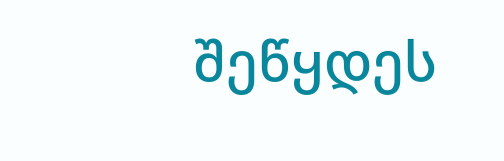შეწყდეს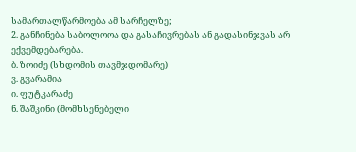სამართალწარმოება ამ სარჩელზე;
2. განჩინება საბოლოოა და გასაჩივრებას ან გადასინჯვას არ ექვემდებარება.
ბ. ზოიძე (სხდომის თავმჯდომარე)
ვ. გვარამია
ი. ფუტკარაძე
ნ. შაშკინი (მომხსენებელი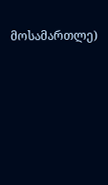მოსამართლე)